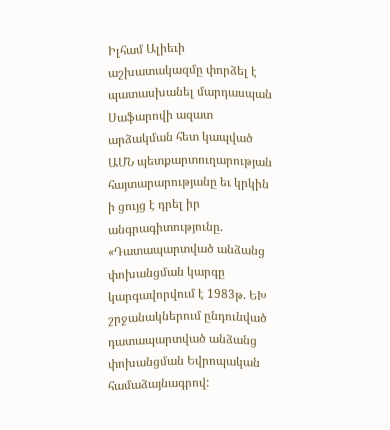Իլհամ Ալիեւի աշխատակազմը փորձել է պատասխանել մարդասպան Սաֆարովի ազատ արձակման հետ կապված ԱՄՆ պետքարտուղարության հայտարարությանը եւ կրկին ի ցույց է դրել իր անգրագիտությունը. «Դատապարտված անձանց փոխանցման կարգը կարգավորվում է 1983թ. ԵԽ շրջանակներում ընդունված դատապարտված անձանց փոխանցման Եվրոպական համաձայնագրով: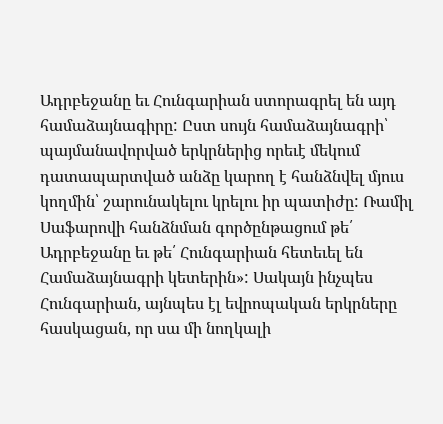Ադրբեջանը եւ Հունգարիան ստորագրել են այդ համաձայնագիրը: Ըստ սույն համաձայնագրի՝ պայմանավորված երկրներից որեւէ մեկում դատապարտված անձը կարող է հանձնվել մյուս կողմին՝ շարունակելու կրելու իր պատիժը: Ռամիլ Սաֆարովի հանձնման գործընթացում թե՛ Ադրբեջանը եւ թե՛ Հունգարիան հետեւել են Համաձայնագրի կետերին»: Սակայն ինչպես Հունգարիան, այնպես էլ եվրոպական երկրները հասկացան, որ սա մի նողկալի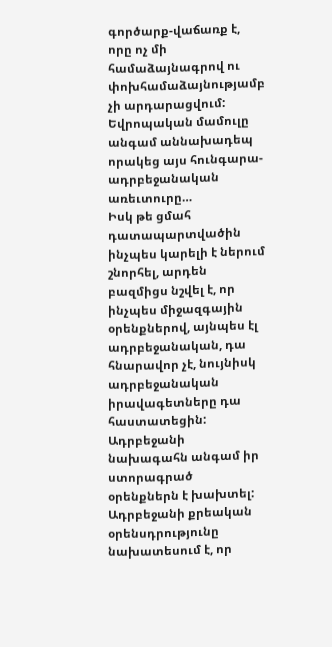գործարք-վաճառք է, որը ոչ մի համաձայնագրով ու փոխհամաձայնությամբ չի արդարացվում: Եվրոպական մամուլը անգամ աննախադեպ որակեց այս հունգարա-ադրբեջանական առեւտուրը…
Իսկ թե ցմահ դատապարտվածին ինչպես կարելի է ներում շնորհել, արդեն բազմիցս նշվել է, որ ինչպես միջազգային օրենքներով, այնպես էլ ադրբեջանական, դա հնարավոր չէ, նույնիսկ ադրբեջանական իրավագետները դա հաստատեցին: Ադրբեջանի նախագահն անգամ իր ստորագրած օրենքներն է խախտել: Ադրբեջանի քրեական օրենսդրությունը նախատեսում է, որ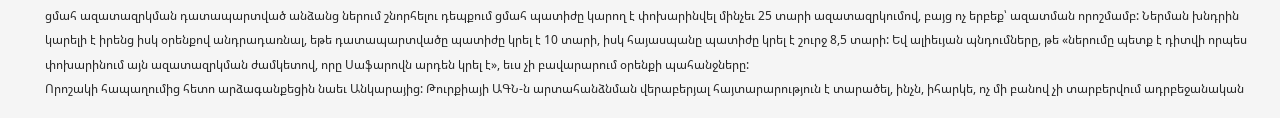ցմահ ազատազրկման դատապարտված անձանց ներում շնորհելու դեպքում ցմահ պատիժը կարող է փոխարինվել մինչեւ 25 տարի ազատազրկումով, բայց ոչ երբեք՝ ազատման որոշմամբ: Ներման խնդրին կարելի է իրենց իսկ օրենքով անդրադառնալ, եթե դատապարտվածը պատիժը կրել է 10 տարի, իսկ հայասպանը պատիժը կրել է շուրջ 8,5 տարի: Եվ ալիեւյան պնդումները, թե «ներումը պետք է դիտվի որպես փոխարինում այն ազատազրկման ժամկետով, որը Սաֆարովն արդեն կրել է», եւս չի բավարարում օրենքի պահանջները:
Որոշակի հապաղումից հետո արձագանքեցին նաեւ Անկարայից: Թուրքիայի ԱԳՆ-ն արտահանձնման վերաբերյալ հայտարարություն է տարածել, ինչն, իհարկե, ոչ մի բանով չի տարբերվում ադրբեջանական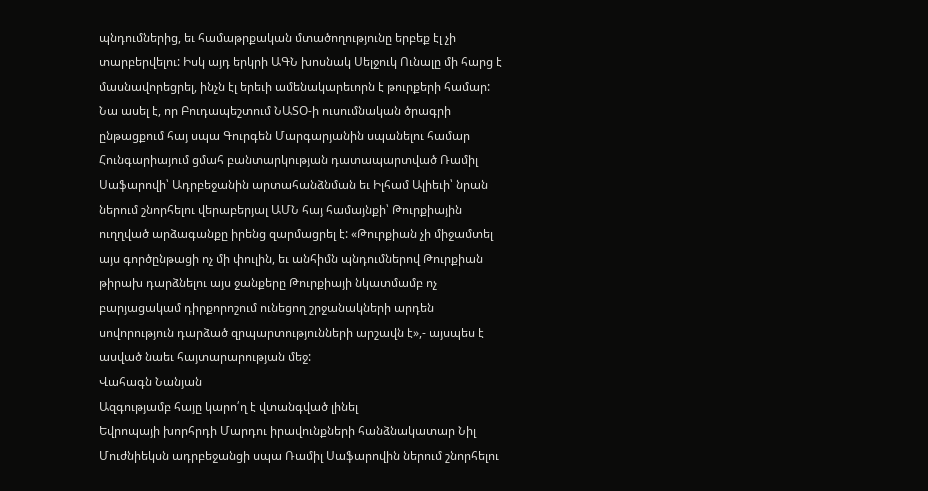պնդումներից, եւ համաթրքական մտածողությունը երբեք էլ չի տարբերվելու: Իսկ այդ երկրի ԱԳՆ խոսնակ Սելջուկ Ունալը մի հարց է մասնավորեցրել, ինչն էլ երեւի ամենակարեւորն է թուրքերի համար: Նա ասել է, որ Բուդապեշտում ՆԱՏՕ-ի ուսումնական ծրագրի ընթացքում հայ սպա Գուրգեն Մարգարյանին սպանելու համար Հունգարիայում ցմահ բանտարկության դատապարտված Ռամիլ Սաֆարովի՝ Ադրբեջանին արտահանձնման եւ Իլհամ Ալիեւի՝ նրան ներում շնորհելու վերաբերյալ ԱՄՆ հայ համայնքի՝ Թուրքիային ուղղված արձագանքը իրենց զարմացրել է: «Թուրքիան չի միջամտել այս գործընթացի ոչ մի փուլին, եւ անհիմն պնդումներով Թուրքիան թիրախ դարձնելու այս ջանքերը Թուրքիայի նկատմամբ ոչ բարյացակամ դիրքորոշում ունեցող շրջանակների արդեն սովորություն դարձած զրպարտությունների արշավն է»,- այսպես է ասված նաեւ հայտարարության մեջ:
Վահագն Նանյան
Ազգությամբ հայը կարո՛ղ է վտանգված լինել
Եվրոպայի խորհրդի Մարդու իրավունքների հանձնակատար Նիլ Մուժնիեկսն ադրբեջանցի սպա Ռամիլ Սաֆարովին ներում շնորհելու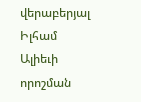վերաբերյալ Իլհամ Ալիեւի որոշման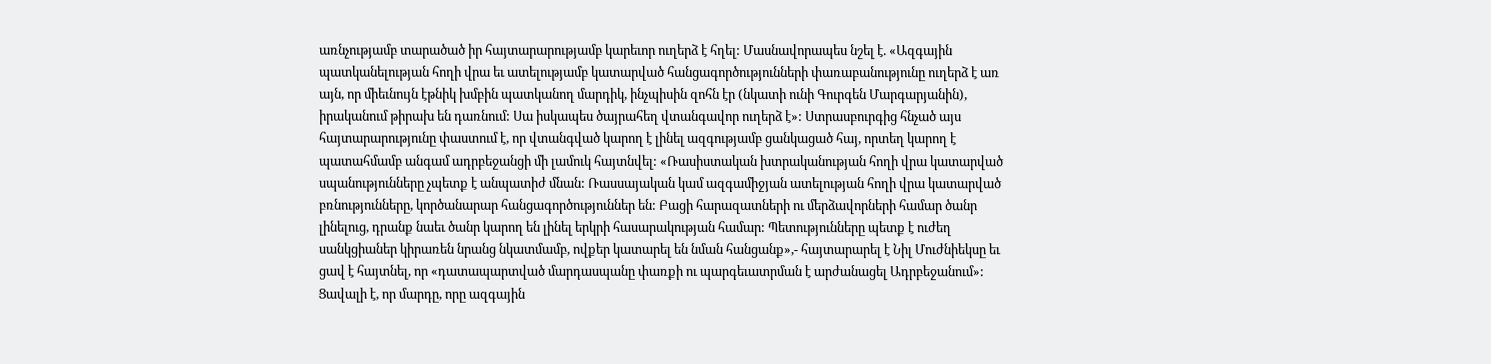առնչությամբ տարածած իր հայտարարությամբ կարեւոր ուղերձ է հղել: Մասնավորապես նշել է. «Ազգային պատկանելության հողի վրա եւ ատելությամբ կատարված հանցագործությունների փառաբանությունը ուղերձ է առ այն, որ միեւնույն էթնիկ խմբին պատկանող մարդիկ, ինչպիսին զոհն էր (նկատի ունի Գուրգեն Մարգարյանին), իրականում թիրախ են դառնում: Սա իսկապես ծայրահեղ վտանգավոր ուղերձ է»: Ստրասբուրգից հնչած այս հայտարարությունը փաստում է, որ վտանգված կարող է լինել ազգությամբ ցանկացած հայ, որտեղ կարող է պատահմամբ անգամ ադրբեջանցի մի լամուկ հայտնվել: «Ռասիստական խտրականության հողի վրա կատարված սպանությունները չպետք է անպատիժ մնան: Ռասսայական կամ ազգամիջյան ատելության հողի վրա կատարված բռնությունները, կործանարար հանցագործություններ են: Բացի հարազատների ու մերձավորների համար ծանր լինելուց, դրանք նաեւ ծանր կարող են լինել երկրի հասարակության համար: Պետությունները պետք է ուժեղ սանկցիաներ կիրառեն նրանց նկատմամբ, ովքեր կատարել են նման հանցանք»,- հայտարարել է Նիլ Մուժնիեկսը եւ ցավ է հայտնել, որ «դատապարտված մարդասպանը փառքի ու պարգեւատրման է արժանացել Ադրբեջանում»:
Ցավալի է, որ մարդը, որը ազգային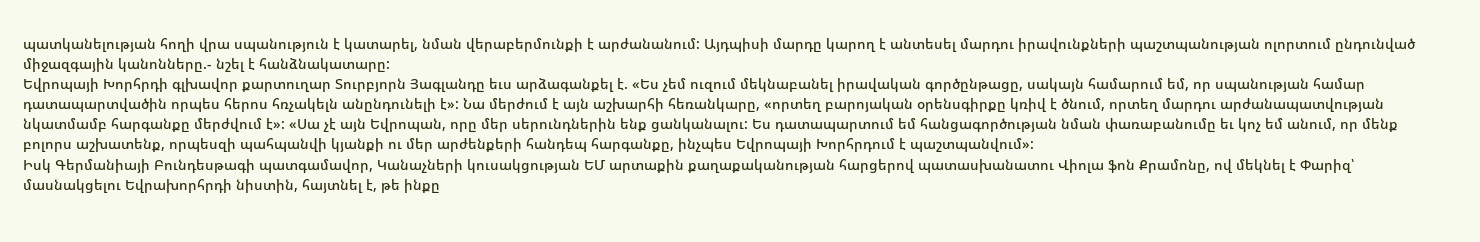պատկանելության հողի վրա սպանություն է կատարել, նման վերաբերմունքի է արժանանում: Այդպիսի մարդը կարող է անտեսել մարդու իրավունքների պաշտպանության ոլորտում ընդունված միջազգային կանոնները.- նշել է հանձնակատարը:
Եվրոպայի Խորհրդի գլխավոր քարտուղար Տուրբյորն Յագլանդը եւս արձագանքել է. «Ես չեմ ուզում մեկնաբանել իրավական գործընթացը, սակայն համարում եմ, որ սպանության համար դատապարտվածին որպես հերոս հռչակելն անընդունելի է»: Նա մերժում է այն աշխարհի հեռանկարը, «որտեղ բարոյական օրենսգիրքը կռիվ է ծնում, որտեղ մարդու արժանապատվության նկատմամբ հարգանքը մերժվում է»: «Սա չէ այն Եվրոպան, որը մեր սերունդներին ենք ցանկանալու: Ես դատապարտում եմ հանցագործության նման փառաբանումը եւ կոչ եմ անում, որ մենք բոլորս աշխատենք, որպեսզի պահպանվի կյանքի ու մեր արժենքերի հանդեպ հարգանքը, ինչպես Եվրոպայի Խորհրդում է պաշտպանվում»:
Իսկ Գերմանիայի Բունդեսթագի պատգամավոր, Կանաչների կուսակցության ԵՄ արտաքին քաղաքականության հարցերով պատասխանատու Վիոլա ֆոն Քրամոնը, ով մեկնել է Փարիզ՝ մասնակցելու Եվրախորհրդի նիստին, հայտնել է, թե ինքը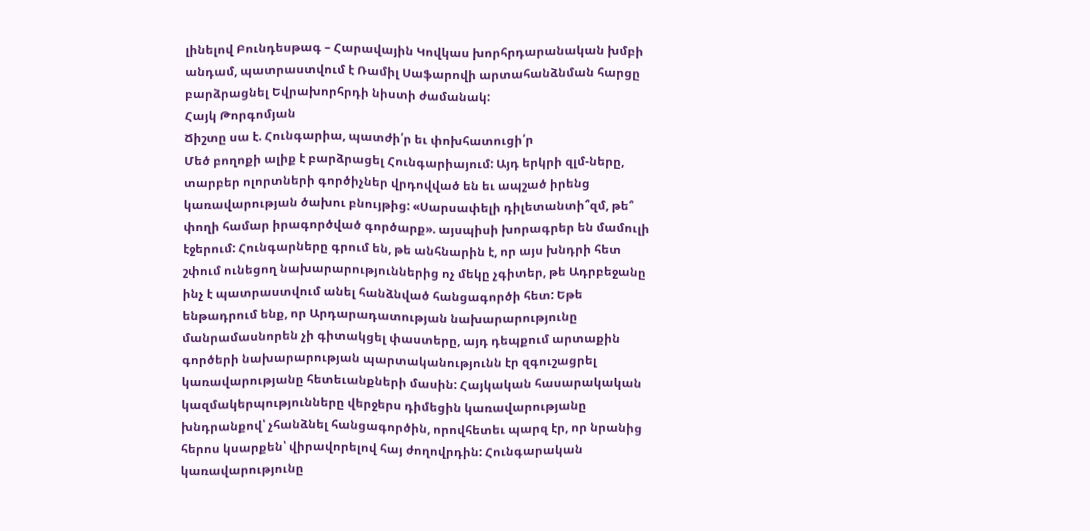լինելով Բունդեսթագ – Հարավային Կովկաս խորհրդարանական խմբի անդամ, պատրաստվում է Ռամիլ Սաֆարովի արտահանձնման հարցը բարձրացնել Եվրախորհրդի նիստի ժամանակ:
Հայկ Թորգոմյան
Ճիշտը սա է. Հունգարիա, պատժի՛ր եւ փոխհատուցի՛ր
Մեծ բողոքի ալիք է բարձրացել Հունգարիայում: Այդ երկրի զլմ-ները, տարբեր ոլորտների գործիչներ վրդովված են եւ ապշած իրենց կառավարության ծախու բնույթից: «Սարսափելի դիլետանտի՞զմ, թե՞ փողի համար իրագործված գործարք». այսպիսի խորագրեր են մամուլի էջերում: Հունգարները գրում են, թե անհնարին է, որ այս խնդրի հետ շփում ունեցող նախարարություններից ոչ մեկը չգիտեր, թե Ադրբեջանը ինչ է պատրաստվում անել հանձնված հանցագործի հետ: Եթե ենթադրում ենք, որ Արդարադատության նախարարությունը մանրամասնորեն չի գիտակցել փաստերը, այդ դեպքում արտաքին գործերի նախարարության պարտականությունն էր զգուշացրել կառավարությանը հետեւանքների մասին: Հայկական հասարակական կազմակերպությունները վերջերս դիմեցին կառավարությանը խնդրանքով՝ չհանձնել հանցագործին, որովհետեւ պարզ էր, որ նրանից հերոս կսարքեն՝ վիրավորելով հայ ժողովրդին: Հունգարական կառավարությունը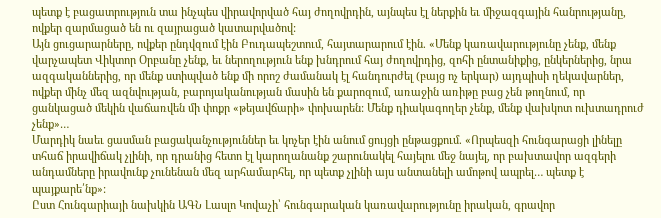պետք է բացատրություն տա ինչպես վիրավորված հայ ժողովրդին, այնպես էլ ներքին եւ միջազգային հանրությանը, ովքեր զարմացած են ու զայրացած կատարվածով:
Այն ցուցարարները, ովքեր ընդվզում էին Բուդապեշտում, հայտարարում էին. «Մենք կառավարությունը չենք, մենք վարչապետ Վիկտոր Օրբանը չենք, եւ ներողություն ենք խնդրում հայ ժողովրդից, զոհի ընտանիքից, ընկերներից, նրա ազգականներից, որ մենք ստիպված ենք մի որոշ ժամանակ էլ հանդուրժել (բայց ոչ երկար) այդպիսի ղեկավարներ, ովքեր մինչ մեզ ազնվության, բարոյականության մասին են քարոզում, առաջին առիթը բաց չեն թողնում, որ ցանկացած մեկին վաճառվեն մի փոքր «թեյավճարի» փոխարեն: Մենք դիակագողեր չենք, մենք վախկոտ ուխտադրուժ չենք»…
Մարդիկ նաեւ ցասման բացականչություններ եւ կոչեր էին անում ցույցի ընթացքում. «Որպեսզի հունգարացի լինելը տհաճ իրավիճակ չլինի, որ դրանից հետո էլ կարողանանք շարունակել հայելու մեջ նայել, որ բախտավոր ազգերի անդամները իրավունք չունենան մեզ արհամարհել, որ պետք չլինի այս անտանելի ամոթով ապրել… պետք է պայքարե՛նք»:
Ըստ Հունգարիայի նախկին ԱԳՆ Լասլո Կովաչի՝ հունգարական կառավարությունը իրական, գրավոր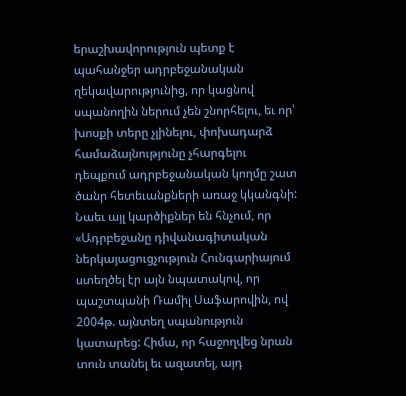երաշխավորություն պետք է պահանջեր ադրբեջանական ղեկավարությունից, որ կացնով սպանողին ներում չեն շնորհելու, եւ որ՝ խոսքի տերը չլինելու, փոխադարձ համաձայնությունը չհարգելու դեպքում ադրբեջանական կողմը շատ ծանր հետեւանքների առաջ կկանգնի: Նաեւ այլ կարծիքներ են հնչում, որ «Ադրբեջանը դիվանագիտական ներկայացուցչություն Հունգարիայում ստեղծել էր այն նպատակով, որ պաշտպանի Ռամիլ Սաֆարովին, ով 2004թ. այնտեղ սպանություն կատարեց: Հիմա, որ հաջողվեց նրան տուն տանել եւ ազատել, այդ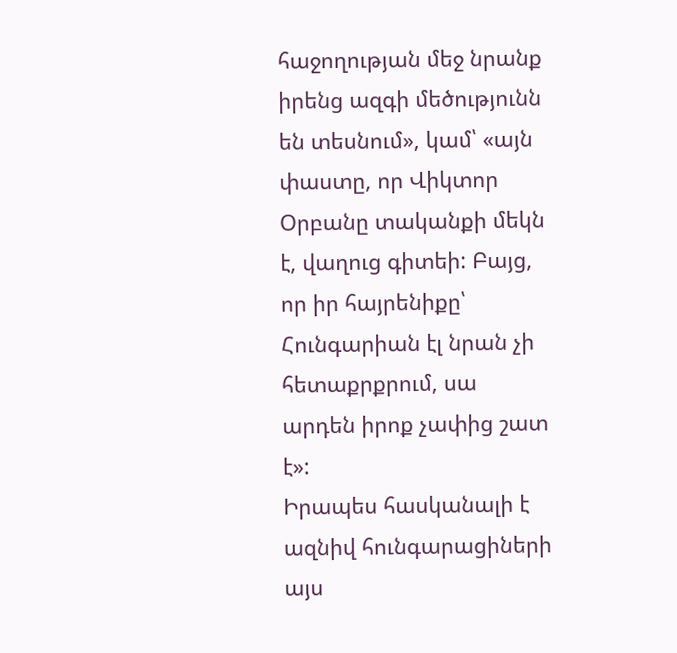հաջողության մեջ նրանք իրենց ազգի մեծությունն են տեսնում», կամ՝ «այն փաստը, որ Վիկտոր Օրբանը տականքի մեկն է, վաղուց գիտեի: Բայց, որ իր հայրենիքը՝ Հունգարիան էլ նրան չի հետաքրքրում, սա արդեն իրոք չափից շատ է»:
Իրապես հասկանալի է ազնիվ հունգարացիների այս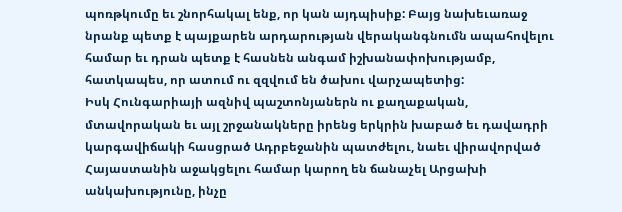պոռթկումը եւ շնորհակալ ենք, որ կան այդպիսիք: Բայց նախեւառաջ նրանք պետք է պայքարեն արդարության վերականգնումն ապահովելու համար եւ դրան պետք է հասնեն անգամ իշխանափոխությամբ, հատկապես, որ ատում ու զզվում են ծախու վարչապետից:
Իսկ Հունգարիայի ազնիվ պաշտոնյաներն ու քաղաքական, մտավորական եւ այլ շրջանակները իրենց երկրին խաբած եւ դավադրի կարգավիճակի հասցրած Ադրբեջանին պատժելու, նաեւ վիրավորված Հայաստանին աջակցելու համար կարող են ճանաչել Արցախի անկախությունը, ինչը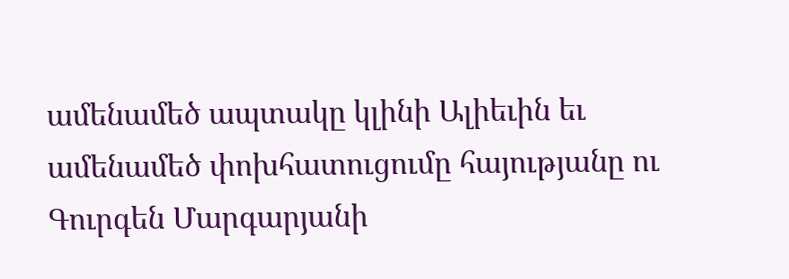ամենամեծ ապտակը կլինի Ալիեւին եւ ամենամեծ փոխհատուցումը հայությանը ու Գուրգեն Մարգարյանի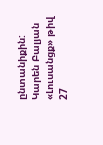ընտանիքին:
Կարեն Բալյան
«Լուսանցք» թիվ 27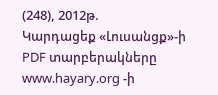(248), 2012թ.
Կարդացեք «Լուսանցք»-ի PDF տարբերակները www.hayary.org -ի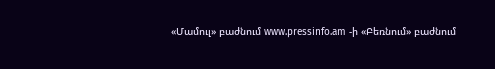«Մամուլ» բաժնում www.pressinfo.am -ի «Բեռնում» բաժնում